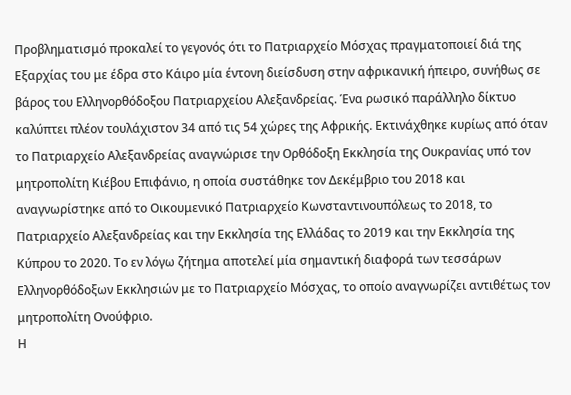Προβληματισμό προκαλεί το γεγονός ότι το Πατριαρχείο Μόσχας πραγματοποιεί διά της Εξαρχίας του με έδρα στο Κάιρο μία έντονη διείσδυση στην αφρικανική ήπειρο, συνήθως σε βάρος του Ελληνορθόδοξου Πατριαρχείου Αλεξανδρείας. Ένα ρωσικό παράλληλο δίκτυο καλύπτει πλέον τουλάχιστον 34 από τις 54 χώρες της Αφρικής. Εκτινάχθηκε κυρίως από όταν το Πατριαρχείο Αλεξανδρείας αναγνώρισε την Ορθόδοξη Εκκλησία της Ουκρανίας υπό τον μητροπολίτη Κιέβου Επιφάνιο, η οποία συστάθηκε τον Δεκέμβριο του 2018 και αναγνωρίστηκε από το Οικουμενικό Πατριαρχείο Κωνσταντινουπόλεως το 2018, το Πατριαρχείο Αλεξανδρείας και την Εκκλησία της Ελλάδας το 2019 και την Εκκλησία της Κύπρου το 2020. Το εν λόγω ζήτημα αποτελεί μία σημαντική διαφορά των τεσσάρων Ελληνορθόδοξων Εκκλησιών με το Πατριαρχείο Μόσχας, το οποίο αναγνωρίζει αντιθέτως τον μητροπολίτη Ονούφριο.
Η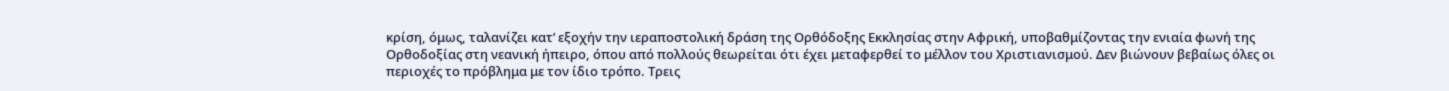κρίση, όμως, ταλανίζει κατ’ εξοχήν την ιεραποστολική δράση της Ορθόδοξης Εκκλησίας στην Αφρική, υποβαθμίζοντας την ενιαία φωνή της Ορθοδοξίας στη νεανική ήπειρο, όπου από πολλούς θεωρείται ότι έχει μεταφερθεί το μέλλον του Χριστιανισμού. Δεν βιώνουν βεβαίως όλες οι περιοχές το πρόβλημα με τον ίδιο τρόπο. Τρεις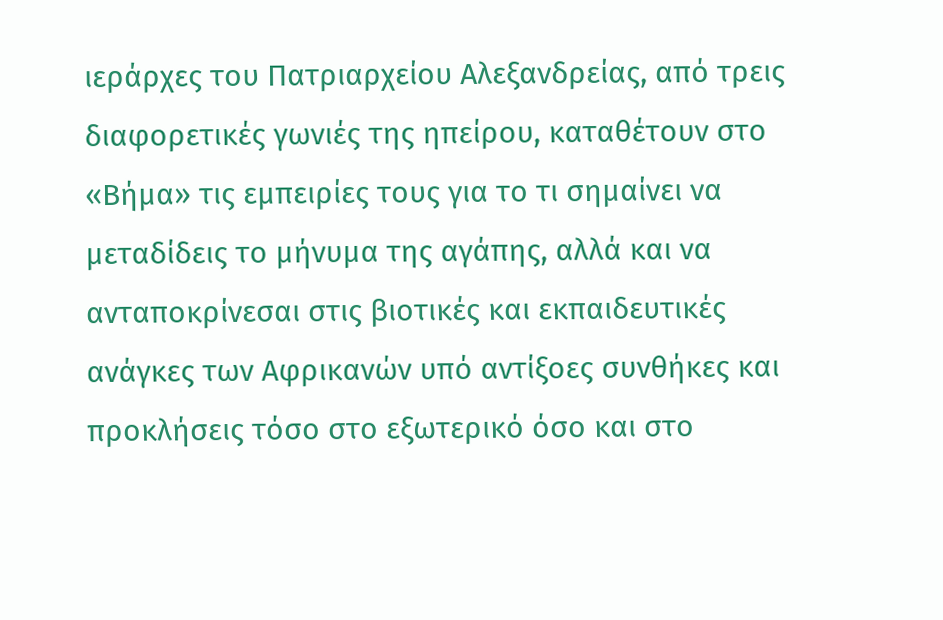ιεράρχες του Πατριαρχείου Αλεξανδρείας, από τρεις διαφορετικές γωνιές της ηπείρου, καταθέτουν στο «Βήμα» τις εμπειρίες τους για το τι σημαίνει να μεταδίδεις το μήνυμα της αγάπης, αλλά και να ανταποκρίνεσαι στις βιοτικές και εκπαιδευτικές ανάγκες των Αφρικανών υπό αντίξοες συνθήκες και προκλήσεις τόσο στο εξωτερικό όσο και στο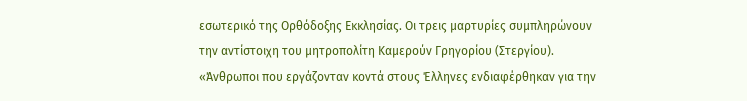εσωτερικό της Ορθόδοξης Εκκλησίας. Οι τρεις μαρτυρίες συμπληρώνουν την αντίστοιχη του μητροπολίτη Καμερούν Γρηγορίου (Στεργίου).
«Άνθρωποι που εργάζονταν κοντά στους Έλληνες ενδιαφέρθηκαν για την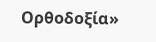Ορθοδοξία»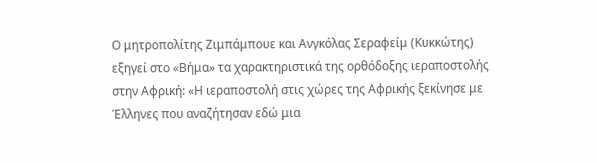Ο μητροπολίτης Ζιμπάμπουε και Ανγκόλας Σεραφείμ (Κυκκώτης) εξηγεί στο «Βήμα» τα χαρακτηριστικά της ορθόδοξης ιεραποστολής στην Αφρική: «Η ιεραποστολή στις χώρες της Αφρικής ξεκίνησε με Έλληνες που αναζήτησαν εδώ μια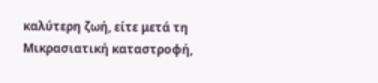καλύτερη ζωή, είτε μετά τη Μικρασιατική καταστροφή,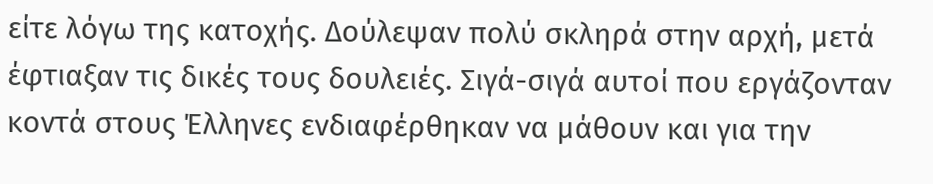είτε λόγω της κατοχής. Δούλεψαν πολύ σκληρά στην αρχή, μετά έφτιαξαν τις δικές τους δουλειές. Σιγά-σιγά αυτοί που εργάζονταν κοντά στους Έλληνες ενδιαφέρθηκαν να μάθουν και για την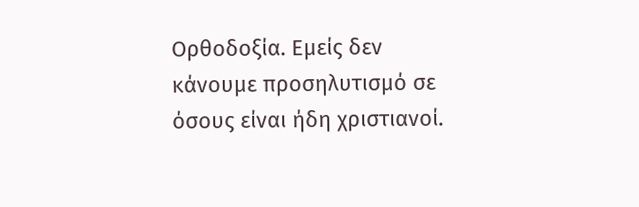Ορθοδοξία. Εμείς δεν κάνουμε προσηλυτισμό σε όσους είναι ήδη χριστιανοί.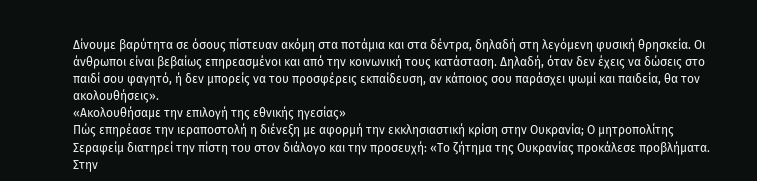Δίνουμε βαρύτητα σε όσους πίστευαν ακόμη στα ποτάμια και στα δέντρα, δηλαδή στη λεγόμενη φυσική θρησκεία. Οι άνθρωποι είναι βεβαίως επηρεασμένοι και από την κοινωνική τους κατάσταση. Δηλαδή, όταν δεν έχεις να δώσεις στο παιδί σου φαγητό, ή δεν μπορείς να του προσφέρεις εκπαίδευση, αν κάποιος σου παράσχει ψωμί και παιδεία, θα τον ακολουθήσεις».
«Ακολουθήσαμε την επιλογή της εθνικής ηγεσίας»
Πώς επηρέασε την ιεραποστολή η διένεξη με αφορμή την εκκλησιαστική κρίση στην Ουκρανία; Ο μητροπολίτης Σεραφείμ διατηρεί την πίστη του στον διάλογο και την προσευχή: «Το ζήτημα της Ουκρανίας προκάλεσε προβλήματα. Στην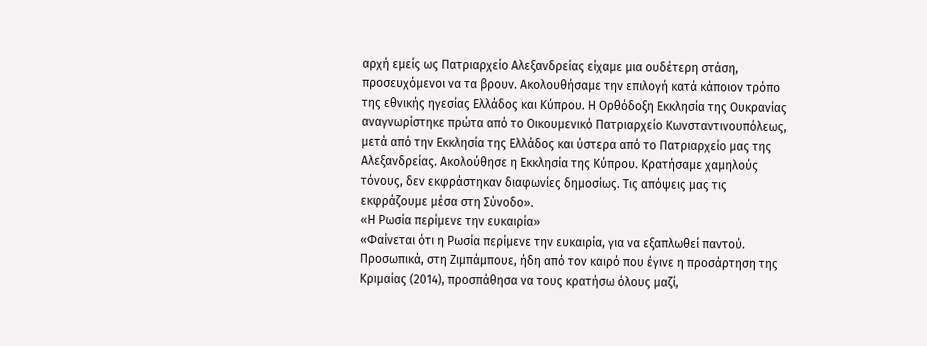αρχή εμείς ως Πατριαρχείο Αλεξανδρείας είχαμε μια ουδέτερη στάση, προσευχόμενοι να τα βρουν. Ακολουθήσαμε την επιλογή κατά κάποιον τρόπο της εθνικής ηγεσίας Ελλάδος και Κύπρου. Η Ορθόδοξη Εκκλησία της Ουκρανίας αναγνωρίστηκε πρώτα από το Οικουμενικό Πατριαρχείο Κωνσταντινουπόλεως, μετά από την Εκκλησία της Ελλάδος και ύστερα από το Πατριαρχείο μας της Αλεξανδρείας. Ακολούθησε η Εκκλησία της Κύπρου. Κρατήσαμε χαμηλούς τόνους, δεν εκφράστηκαν διαφωνίες δημοσίως. Τις απόψεις μας τις εκφράζουμε μέσα στη Σύνοδο».
«Η Ρωσία περίμενε την ευκαιρία»
«Φαίνεται ότι η Ρωσία περίμενε την ευκαιρία, για να εξαπλωθεί παντού. Προσωπικά, στη Ζιμπάμπουε, ήδη από τον καιρό που έγινε η προσάρτηση της Κριμαίας (2014), προσπάθησα να τους κρατήσω όλους μαζί,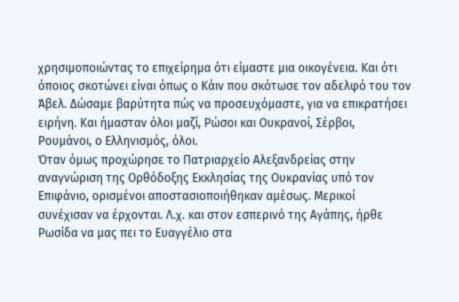χρησιμοποιώντας το επιχείρημα ότι είμαστε μια οικογένεια. Kαι ότι όποιος σκοτώνει είναι όπως ο Κάιν που σκότωσε τον αδελφό του τον Άβελ. Δώσαμε βαρύτητα πώς να προσευχόμαστε, για να επικρατήσει ειρήνη. Και ήμασταν όλοι μαζί, Ρώσοι και Ουκρανοί, Σέρβοι, Ρουμάνοι, ο Ελληνισμός, όλοι.
Όταν όμως προχώρησε το Πατριαρχείο Αλεξανδρείας στην αναγνώριση της Ορθόδοξης Εκκλησίας της Ουκρανίας υπό τον Επιφάνιο, ορισμένοι αποστασιοποιήθηκαν αμέσως. Μερικοί συνέχισαν να έρχονται. Λ.χ. και στον εσπερινό της Αγάπης, ήρθε Ρωσίδα να μας πει το Ευαγγέλιο στα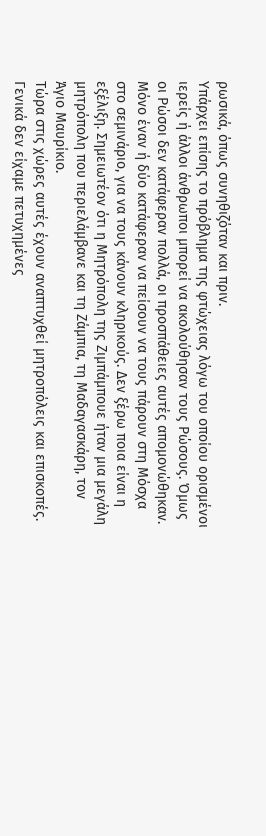ρωσικά, όπως συνηθιζόταν και πριν.
Υπάρχει επίσης το πρόβλημα της φτώχειας λόγω του οποίου ορισμένοι ιερείς ή άλλοι άνθρωποι μπορεί να ακολούθησαν τους Ρώσους. Όμως οι Ρώσοι δεν κατάφεραν πολλά, οι προσπάθειες αυτές απομονώθηκαν. Μόνο έναν ή δύο κατάφεραν να πείσουν να τους πάρουν στη Μόσχα στο σεμινάριο, για να τους κάνουν κληρικούς. Δεν ξέρω ποια είναι η εξέλιξη. Σημειωτέον ότι η Μητρόπολη της Ζιμπάμπουε ήταν μια μεγάλη μητρόπολη που περιελάμβανε και τη Ζάμπια, τη Μαδαγασκάρη, τον Άγιο Μαυρίκιο.
Τώρα στις χώρες αυτές έχουν αναπτυχθεί μητροπόλεις και επισκοπές. Γενικά δεν είχαμε πετυχημένες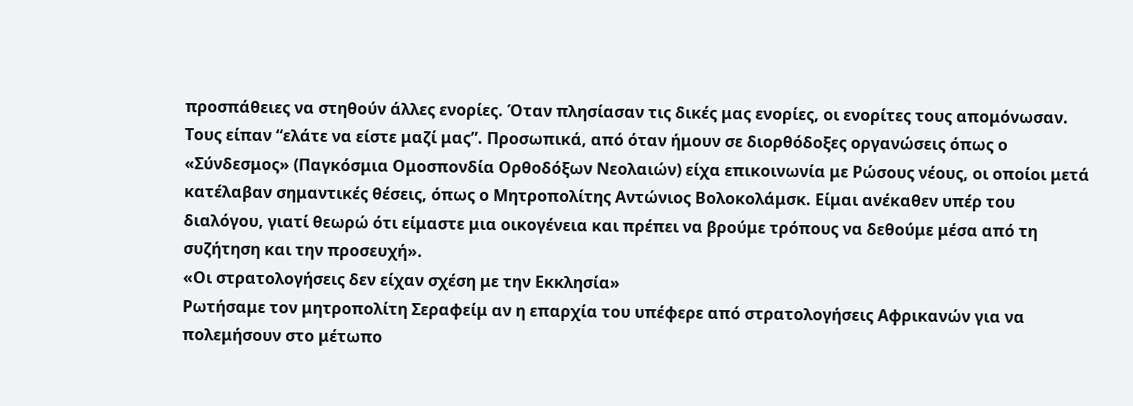προσπάθειες να στηθούν άλλες ενορίες. Όταν πλησίασαν τις δικές μας ενορίες, οι ενορίτες τους απομόνωσαν. Τους είπαν “ελάτε να είστε μαζί μας”. Προσωπικά, από όταν ήμουν σε διορθόδοξες οργανώσεις όπως ο «Σύνδεσμος» (Παγκόσμια Ομοσπονδία Ορθοδόξων Νεολαιών) είχα επικοινωνία με Ρώσους νέους, οι οποίοι μετά κατέλαβαν σημαντικές θέσεις, όπως ο Μητροπολίτης Αντώνιος Βολοκολάμσκ. Είμαι ανέκαθεν υπέρ του διαλόγου, γιατί θεωρώ ότι είμαστε μια οικογένεια και πρέπει να βρούμε τρόπους να δεθούμε μέσα από τη συζήτηση και την προσευχή».
«Οι στρατολογήσεις δεν είχαν σχέση με την Εκκλησία»
Ρωτήσαμε τον μητροπολίτη Σεραφείμ αν η επαρχία του υπέφερε από στρατολογήσεις Αφρικανών για να πολεμήσουν στο μέτωπο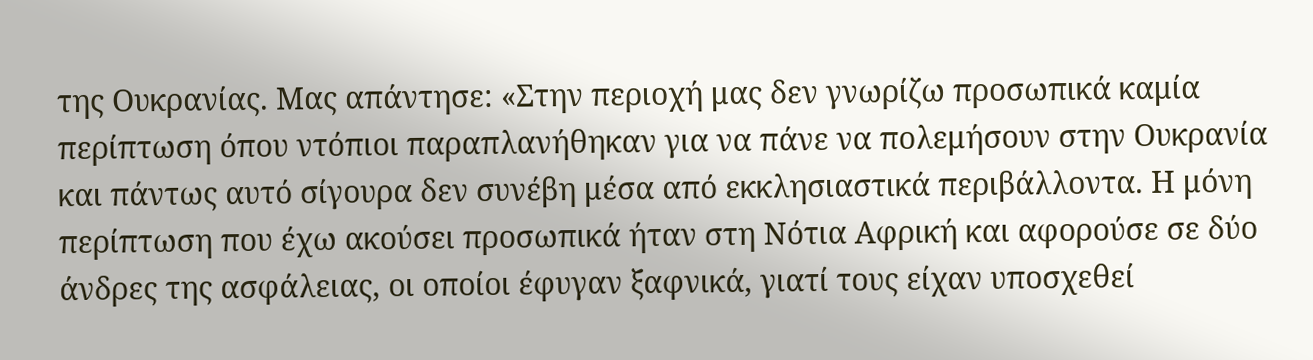της Ουκρανίας. Μας απάντησε: «Στην περιοχή μας δεν γνωρίζω προσωπικά καμία περίπτωση όπου ντόπιοι παραπλανήθηκαν για να πάνε να πολεμήσουν στην Ουκρανία και πάντως αυτό σίγουρα δεν συνέβη μέσα από εκκλησιαστικά περιβάλλοντα. Η μόνη περίπτωση που έχω ακούσει προσωπικά ήταν στη Νότια Αφρική και αφορούσε σε δύο άνδρες της ασφάλειας, οι οποίοι έφυγαν ξαφνικά, γιατί τους είχαν υποσχεθεί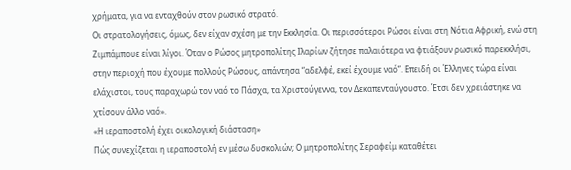χρήματα, για να ενταχθούν στον ρωσικό στρατό.
Οι στρατολογήσεις, όμως, δεν είχαν σχέση με την Εκκλησία. Οι περισσότεροι Ρώσοι είναι στη Νότια Αφρική, ενώ στη Ζιμπάμπουε είναι λίγοι. Όταν ο Ρώσος μητροπολίτης Ιλαρίων ζήτησε παλαιότερα να φτιάξουν ρωσικό παρεκκλήσι, στην περιοχή που έχουμε πολλούς Ρώσους, απάντησα “αδελφέ, εκεί έχουμε ναό”. Επειδή οι Έλληνες τώρα είναι ελάχιστοι, τους παραχωρώ τον ναό το Πάσχα, τα Χριστούγεννα, τον Δεκαπενταύγουστο. Έτσι δεν χρειάστηκε να χτίσουν άλλο ναό».
«Η ιεραποστολή έχει οικολογική διάσταση»
Πώς συνεχίζεται η ιεραποστολή εν μέσω δυσκολιών; Ο μητροπολίτης Σεραφείμ καταθέτει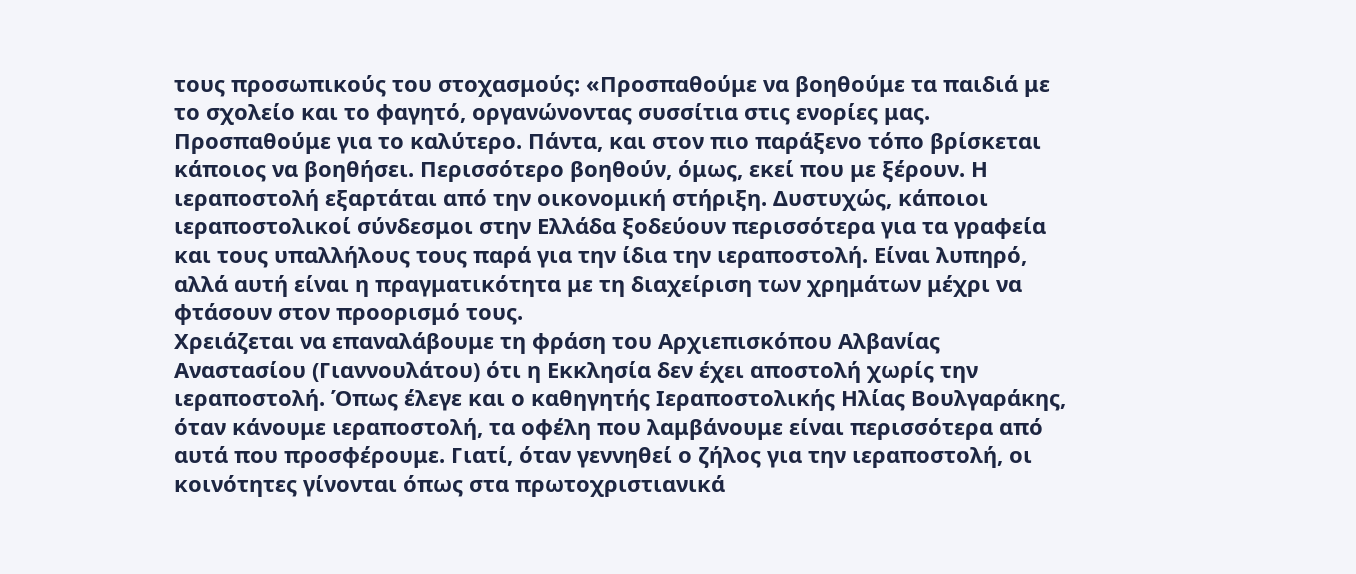τους προσωπικούς του στοχασμούς: «Προσπαθούμε να βοηθούμε τα παιδιά με το σχολείο και το φαγητό, οργανώνοντας συσσίτια στις ενορίες μας. Προσπαθούμε για το καλύτερο. Πάντα, και στον πιο παράξενο τόπο βρίσκεται κάποιος να βοηθήσει. Περισσότερο βοηθούν, όμως, εκεί που με ξέρουν. Η ιεραποστολή εξαρτάται από την οικονομική στήριξη. Δυστυχώς, κάποιοι ιεραποστολικοί σύνδεσμοι στην Ελλάδα ξοδεύουν περισσότερα για τα γραφεία και τους υπαλλήλους τους παρά για την ίδια την ιεραποστολή. Είναι λυπηρό, αλλά αυτή είναι η πραγματικότητα με τη διαχείριση των χρημάτων μέχρι να φτάσουν στον προορισμό τους.
Χρειάζεται να επαναλάβουμε τη φράση του Αρχιεπισκόπου Αλβανίας Αναστασίου (Γιαννουλάτου) ότι η Εκκλησία δεν έχει αποστολή χωρίς την ιεραποστολή. Όπως έλεγε και ο καθηγητής Ιεραποστολικής Ηλίας Βουλγαράκης, όταν κάνουμε ιεραποστολή, τα οφέλη που λαμβάνουμε είναι περισσότερα από αυτά που προσφέρουμε. Γιατί, όταν γεννηθεί ο ζήλος για την ιεραποστολή, οι κοινότητες γίνονται όπως στα πρωτοχριστιανικά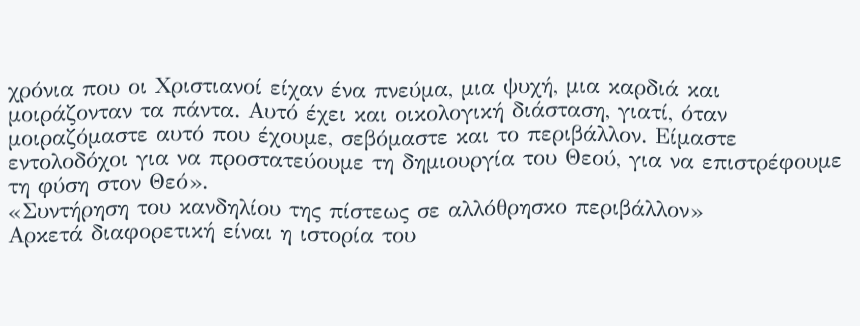χρόνια που οι Χριστιανοί είχαν ένα πνεύμα, μια ψυχή, μια καρδιά και μοιράζονταν τα πάντα. Αυτό έχει και οικολογική διάσταση, γιατί, όταν μοιραζόμαστε αυτό που έχουμε, σεβόμαστε και το περιβάλλον. Είμαστε εντολοδόχοι για να προστατεύουμε τη δημιουργία του Θεού, για να επιστρέφουμε τη φύση στον Θεό».
«Συντήρηση του κανδηλίου της πίστεως σε αλλόθρησκο περιβάλλον»
Αρκετά διαφορετική είναι η ιστορία του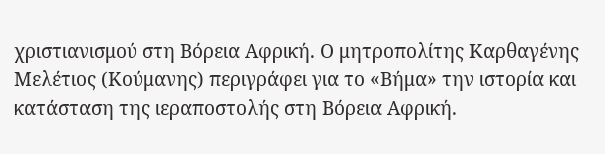χριστιανισμού στη Βόρεια Αφρική. Ο μητροπολίτης Καρθαγένης Μελέτιος (Κούμανης) περιγράφει για το «Βήμα» την ιστορία και κατάσταση της ιεραποστολής στη Βόρεια Αφρική.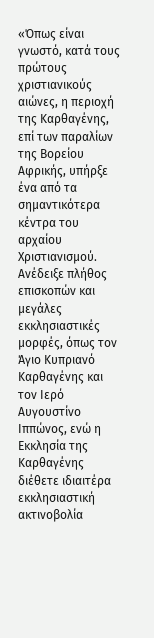«Όπως είναι γνωστό, κατά τους πρώτους χριστιανικούς αιώνες, η περιοχή της Καρθαγένης, επί των παραλίων της Βορείου Αφρικής, υπήρξε ένα από τα σημαντικότερα κέντρα του αρχαίου Χριστιανισμού. Ανέδειξε πλήθος επισκοπών και μεγάλες εκκλησιαστικές μορφές, όπως τον Άγιο Κυπριανό Καρθαγένης και τον Ιερό Αυγουστίνο Ιππώνος, ενώ η Εκκλησία της Καρθαγένης διέθετε ιδιαιτέρα εκκλησιαστική ακτινοβολία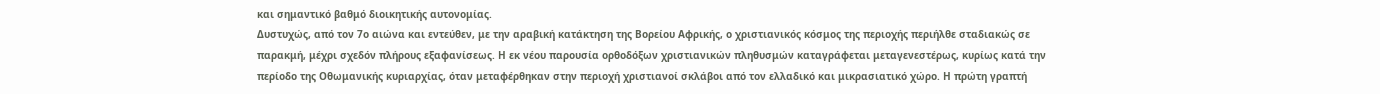και σημαντικό βαθμό διοικητικής αυτονομίας.
Δυστυχώς, από τον 7ο αιώνα και εντεύθεν, με την αραβική κατάκτηση της Βορείου Αφρικής, ο χριστιανικός κόσμος της περιοχής περιήλθε σταδιακώς σε παρακμή, μέχρι σχεδόν πλήρους εξαφανίσεως. Η εκ νέου παρουσία ορθοδόξων χριστιανικών πληθυσμών καταγράφεται μεταγενεστέρως, κυρίως κατά την περίοδο της Οθωμανικής κυριαρχίας, όταν μεταφέρθηκαν στην περιοχή χριστιανοί σκλάβοι από τον ελλαδικό και μικρασιατικό χώρο. Η πρώτη γραπτή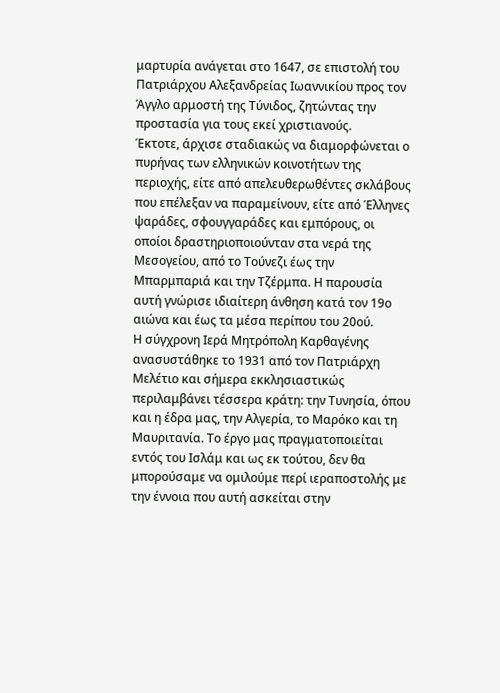μαρτυρία ανάγεται στο 1647, σε επιστολή του Πατριάρχου Αλεξανδρείας Ιωαννικίου προς τον Άγγλο αρμοστή της Τύνιδος, ζητώντας την προστασία για τους εκεί χριστιανούς.
Έκτοτε, άρχισε σταδιακώς να διαμορφώνεται ο πυρήνας των ελληνικών κοινοτήτων της περιοχής, είτε από απελευθερωθέντες σκλάβους που επέλεξαν να παραμείνουν, είτε από Έλληνες ψαράδες, σφουγγαράδες και εμπόρους, οι οποίοι δραστηριοποιούνταν στα νερά της Μεσογείου, από το Τούνεζι έως την Μπαρμπαριά και την Τζέρμπα. Η παρουσία αυτή γνώρισε ιδιαίτερη άνθηση κατά τον 19ο αιώνα και έως τα μέσα περίπου του 20ού.
Η σύγχρονη Ιερά Μητρόπολη Καρθαγένης ανασυστάθηκε το 1931 από τον Πατριάρχη Μελέτιο και σήμερα εκκλησιαστικώς περιλαμβάνει τέσσερα κράτη: την Τυνησία, όπου και η έδρα μας, την Αλγερία, το Μαρόκο και τη Μαυριτανία. Το έργο μας πραγματοποιείται εντός του Ισλάμ και ως εκ τούτου, δεν θα μπορούσαμε να ομιλούμε περί ιεραποστολής με την έννοια που αυτή ασκείται στην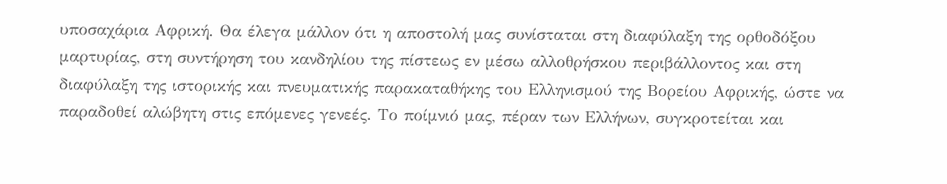υποσαχάρια Αφρική. Θα έλεγα μάλλον ότι η αποστολή μας συνίσταται στη διαφύλαξη της ορθοδόξου μαρτυρίας, στη συντήρηση του κανδηλίου της πίστεως εν μέσω αλλοθρήσκου περιβάλλοντος και στη διαφύλαξη της ιστορικής και πνευματικής παρακαταθήκης του Ελληνισμού της Βορείου Αφρικής, ώστε να παραδοθεί αλώβητη στις επόμενες γενεές. Το ποίμνιό μας, πέραν των Ελλήνων, συγκροτείται και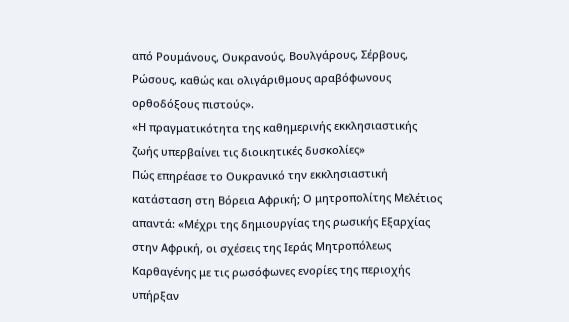από Ρουμάνους, Ουκρανούς, Βουλγάρους, Σέρβους, Ρώσους, καθώς και ολιγάριθμους αραβόφωνους ορθοδόξους πιστούς».
«Η πραγματικότητα της καθημερινής εκκλησιαστικής ζωής υπερβαίνει τις διοικητικές δυσκολίες»
Πώς επηρέασε το Ουκρανικό την εκκλησιαστική κατάσταση στη Βόρεια Αφρική; Ο μητροπολίτης Μελέτιος απαντά: «Μέχρι της δημιουργίας της ρωσικής Εξαρχίας στην Αφρική, οι σχέσεις της Ιεράς Μητροπόλεως Καρθαγένης με τις ρωσόφωνες ενορίες της περιοχής υπήρξαν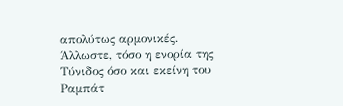απολύτως αρμονικές.
Άλλωστε, τόσο η ενορία της Τύνιδος όσο και εκείνη του Ραμπάτ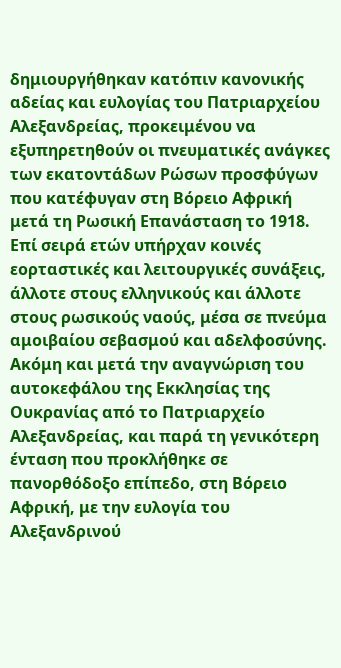δημιουργήθηκαν κατόπιν κανονικής αδείας και ευλογίας του Πατριαρχείου Αλεξανδρείας, προκειμένου να εξυπηρετηθούν οι πνευματικές ανάγκες των εκατοντάδων Ρώσων προσφύγων που κατέφυγαν στη Βόρειο Αφρική μετά τη Ρωσική Επανάσταση το 1918. Επί σειρά ετών υπήρχαν κοινές εορταστικές και λειτουργικές συνάξεις, άλλοτε στους ελληνικούς και άλλοτε στους ρωσικούς ναούς, μέσα σε πνεύμα αμοιβαίου σεβασμού και αδελφοσύνης.
Ακόμη και μετά την αναγνώριση του αυτοκεφάλου της Εκκλησίας της Ουκρανίας από το Πατριαρχείο Αλεξανδρείας, και παρά τη γενικότερη ένταση που προκλήθηκε σε πανορθόδοξο επίπεδο, στη Βόρειο Αφρική, με την ευλογία του Αλεξανδρινού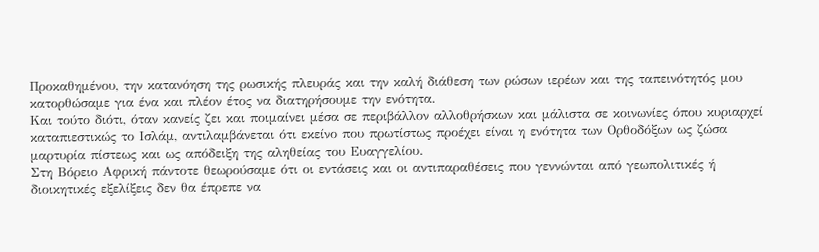Προκαθημένου, την κατανόηση της ρωσικής πλευράς και την καλή διάθεση των ρώσων ιερέων και της ταπεινότητός μου κατορθώσαμε για ένα και πλέον έτος να διατηρήσουμε την ενότητα.
Και τούτο διότι, όταν κανείς ζει και ποιμαίνει μέσα σε περιβάλλον αλλοθρήσκων και μάλιστα σε κοινωνίες όπου κυριαρχεί καταπιεστικώς το Ισλάμ, αντιλαμβάνεται ότι εκείνο που πρωτίστως προέχει είναι η ενότητα των Ορθοδόξων ως ζώσα μαρτυρία πίστεως και ως απόδειξη της αληθείας του Ευαγγελίου.
Στη Βόρειο Αφρική πάντοτε θεωρούσαμε ότι οι εντάσεις και οι αντιπαραθέσεις που γεννώνται από γεωπολιτικές ή διοικητικές εξελίξεις δεν θα έπρεπε να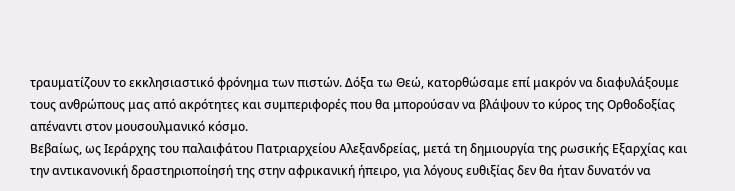τραυματίζουν το εκκλησιαστικό φρόνημα των πιστών. Δόξα τω Θεώ, κατορθώσαμε επί μακρόν να διαφυλάξουμε τους ανθρώπους μας από ακρότητες και συμπεριφορές που θα μπορούσαν να βλάψουν το κύρος της Ορθοδοξίας απέναντι στον μουσουλμανικό κόσμο.
Βεβαίως, ως Ιεράρχης του παλαιφάτου Πατριαρχείου Αλεξανδρείας, μετά τη δημιουργία της ρωσικής Εξαρχίας και την αντικανονική δραστηριοποίησή της στην αφρικανική ήπειρο, για λόγους ευθιξίας δεν θα ήταν δυνατόν να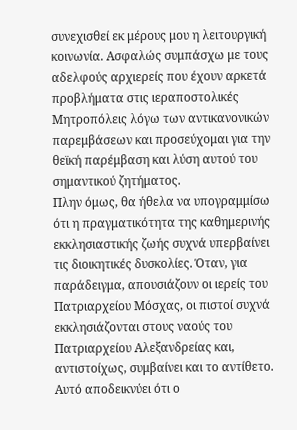συνεχισθεί εκ μέρους μου η λειτουργική κοινωνία. Ασφαλώς συμπάσχω με τους αδελφούς αρχιερείς που έχουν αρκετά προβλήματα στις ιεραποστολικές Μητροπόλεις λόγω των αντικανονικών παρεμβάσεων και προσεύχομαι για την θεϊκή παρέμβαση και λύση αυτού του σημαντικού ζητήματος.
Πλην όμως, θα ήθελα να υπογραμμίσω ότι η πραγματικότητα της καθημερινής εκκλησιαστικής ζωής συχνά υπερβαίνει τις διοικητικές δυσκολίες. Όταν, για παράδειγμα, απουσιάζουν οι ιερείς του Πατριαρχείου Μόσχας, οι πιστοί συχνά εκκλησιάζονται στους ναούς του Πατριαρχείου Αλεξανδρείας και, αντιστοίχως, συμβαίνει και το αντίθετο. Αυτό αποδεικνύει ότι ο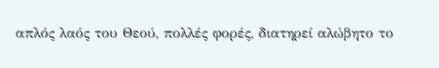απλός λαός του Θεού, πολλές φορές, διατηρεί αλώβητο το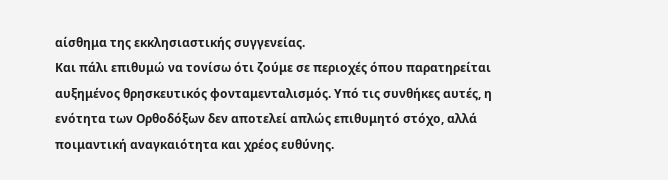αίσθημα της εκκλησιαστικής συγγενείας.
Και πάλι επιθυμώ να τονίσω ότι ζούμε σε περιοχές όπου παρατηρείται αυξημένος θρησκευτικός φονταμενταλισμός. Υπό τις συνθήκες αυτές, η ενότητα των Ορθοδόξων δεν αποτελεί απλώς επιθυμητό στόχο, αλλά ποιμαντική αναγκαιότητα και χρέος ευθύνης.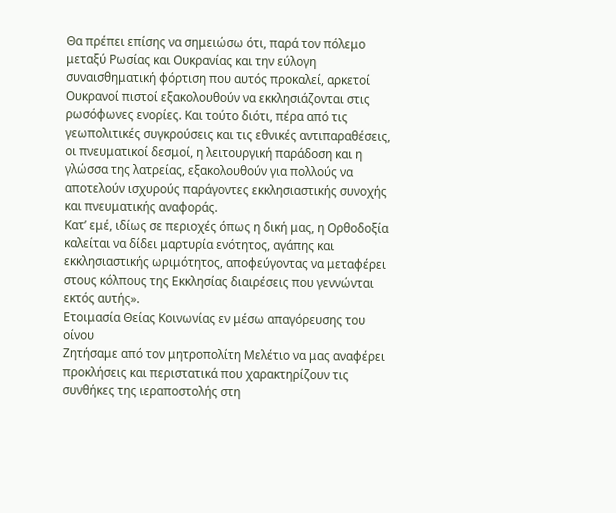Θα πρέπει επίσης να σημειώσω ότι, παρά τον πόλεμο μεταξύ Ρωσίας και Ουκρανίας και την εύλογη συναισθηματική φόρτιση που αυτός προκαλεί, αρκετοί Ουκρανοί πιστοί εξακολουθούν να εκκλησιάζονται στις ρωσόφωνες ενορίες. Και τούτο διότι, πέρα από τις γεωπολιτικές συγκρούσεις και τις εθνικές αντιπαραθέσεις, οι πνευματικοί δεσμοί, η λειτουργική παράδοση και η γλώσσα της λατρείας, εξακολουθούν για πολλούς να αποτελούν ισχυρούς παράγοντες εκκλησιαστικής συνοχής και πνευματικής αναφοράς.
Κατ’ εμέ, ιδίως σε περιοχές όπως η δική μας, η Ορθοδοξία καλείται να δίδει μαρτυρία ενότητος, αγάπης και εκκλησιαστικής ωριμότητος, αποφεύγοντας να μεταφέρει στους κόλπους της Εκκλησίας διαιρέσεις που γεννώνται εκτός αυτής».
Ετοιμασία Θείας Κοινωνίας εν μέσω απαγόρευσης του οίνου
Ζητήσαμε από τον μητροπολίτη Μελέτιο να μας αναφέρει προκλήσεις και περιστατικά που χαρακτηρίζουν τις συνθήκες της ιεραποστολής στη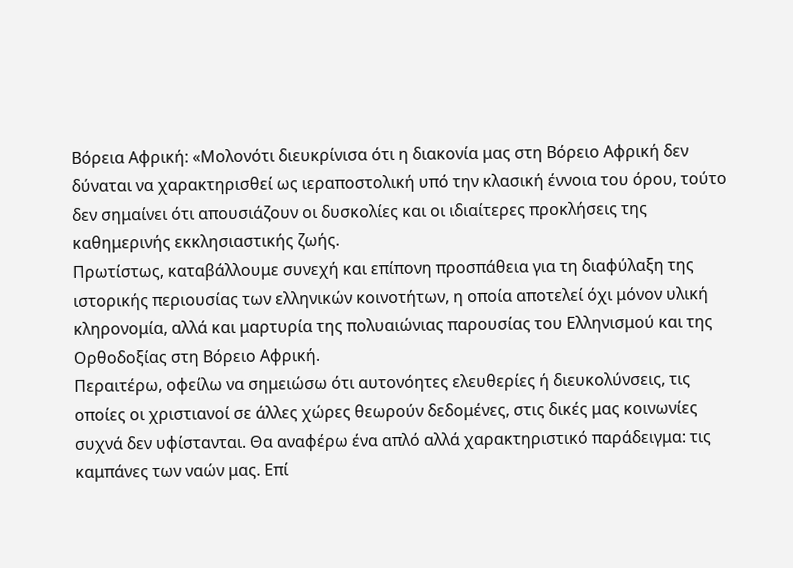Βόρεια Αφρική: «Μολονότι διευκρίνισα ότι η διακονία μας στη Βόρειο Αφρική δεν δύναται να χαρακτηρισθεί ως ιεραποστολική υπό την κλασική έννοια του όρου, τούτο δεν σημαίνει ότι απουσιάζουν οι δυσκολίες και οι ιδιαίτερες προκλήσεις της καθημερινής εκκλησιαστικής ζωής.
Πρωτίστως, καταβάλλουμε συνεχή και επίπονη προσπάθεια για τη διαφύλαξη της ιστορικής περιουσίας των ελληνικών κοινοτήτων, η οποία αποτελεί όχι μόνον υλική κληρονομία, αλλά και μαρτυρία της πολυαιώνιας παρουσίας του Ελληνισμού και της Ορθοδοξίας στη Βόρειο Αφρική.
Περαιτέρω, οφείλω να σημειώσω ότι αυτονόητες ελευθερίες ή διευκολύνσεις, τις οποίες οι χριστιανοί σε άλλες χώρες θεωρούν δεδομένες, στις δικές μας κοινωνίες συχνά δεν υφίστανται. Θα αναφέρω ένα απλό αλλά χαρακτηριστικό παράδειγμα: τις καμπάνες των ναών μας. Επί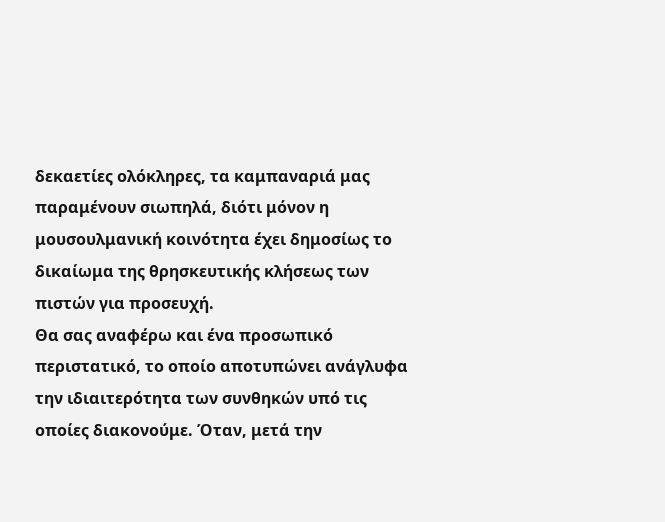δεκαετίες ολόκληρες, τα καμπαναριά μας παραμένουν σιωπηλά, διότι μόνον η μουσουλμανική κοινότητα έχει δημοσίως το δικαίωμα της θρησκευτικής κλήσεως των πιστών για προσευχή.
Θα σας αναφέρω και ένα προσωπικό περιστατικό, το οποίο αποτυπώνει ανάγλυφα την ιδιαιτερότητα των συνθηκών υπό τις οποίες διακονούμε. Όταν, μετά την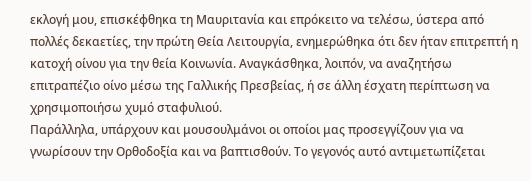εκλογή μου, επισκέφθηκα τη Μαυριτανία και επρόκειτο να τελέσω, ύστερα από πολλές δεκαετίες, την πρώτη Θεία Λειτουργία, ενημερώθηκα ότι δεν ήταν επιτρεπτή η κατοχή οίνου για την θεία Κοινωνία. Αναγκάσθηκα, λοιπόν, να αναζητήσω επιτραπέζιο οίνο μέσω της Γαλλικής Πρεσβείας, ή σε άλλη έσχατη περίπτωση να χρησιμοποιήσω χυμό σταφυλιού.
Παράλληλα, υπάρχουν και μουσουλμάνοι οι οποίοι μας προσεγγίζουν για να γνωρίσουν την Ορθοδοξία και να βαπτισθούν. Το γεγονός αυτό αντιμετωπίζεται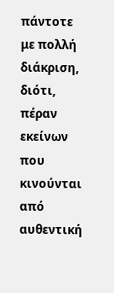πάντοτε με πολλή διάκριση, διότι, πέραν εκείνων που κινούνται από αυθεντική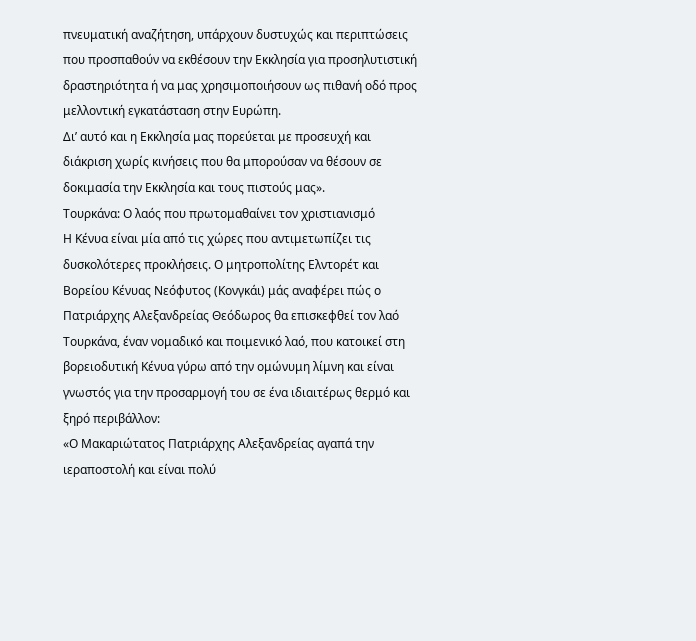πνευματική αναζήτηση, υπάρχουν δυστυχώς και περιπτώσεις που προσπαθούν να εκθέσουν την Εκκλησία για προσηλυτιστική δραστηριότητα ή να μας χρησιμοποιήσουν ως πιθανή οδό προς μελλοντική εγκατάσταση στην Ευρώπη.
Δι’ αυτό και η Εκκλησία μας πορεύεται με προσευχή και διάκριση χωρίς κινήσεις που θα μπορούσαν να θέσουν σε δοκιμασία την Εκκλησία και τους πιστούς μας».
Τουρκάνα: Ο λαός που πρωτομαθαίνει τον χριστιανισμό
Η Κένυα είναι μία από τις χώρες που αντιμετωπίζει τις δυσκολότερες προκλήσεις. Ο μητροπολίτης Ελντορέτ και Βορείου Κένυας Νεόφυτος (Κονγκάι) μάς αναφέρει πώς ο Πατριάρχης Αλεξανδρείας Θεόδωρος θα επισκεφθεί τον λαό Τουρκάνα, έναν νομαδικό και ποιμενικό λαό, που κατοικεί στη βορειοδυτική Κένυα γύρω από την ομώνυμη λίμνη και είναι γνωστός για την προσαρμογή του σε ένα ιδιαιτέρως θερμό και ξηρό περιβάλλον:
«Ο Μακαριώτατος Πατριάρχης Αλεξανδρείας αγαπά την ιεραποστολή και είναι πολύ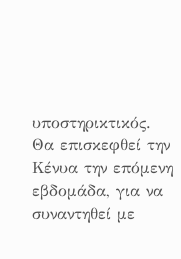υποστηρικτικός. Θα επισκεφθεί την Κένυα την επόμενη εβδομάδα, για να συναντηθεί με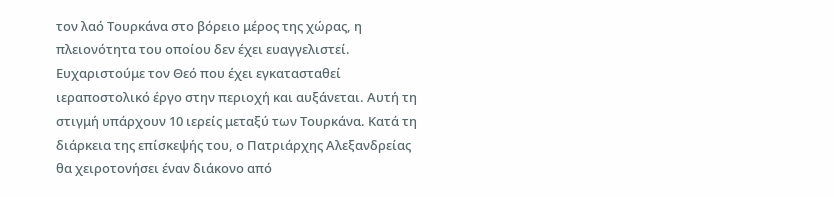τον λαό Τουρκάνα στο βόρειο μέρος της χώρας, η πλειονότητα του οποίου δεν έχει ευαγγελιστεί. Ευχαριστούμε τον Θεό που έχει εγκατασταθεί ιεραποστολικό έργο στην περιοχή και αυξάνεται. Αυτή τη στιγμή υπάρχουν 10 ιερείς μεταξύ των Τουρκάνα. Κατά τη διάρκεια της επίσκεψής του, ο Πατριάρχης Αλεξανδρείας θα χειροτονήσει έναν διάκονο από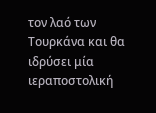τον λαό των Τουρκάνα και θα ιδρύσει μία ιεραποστολική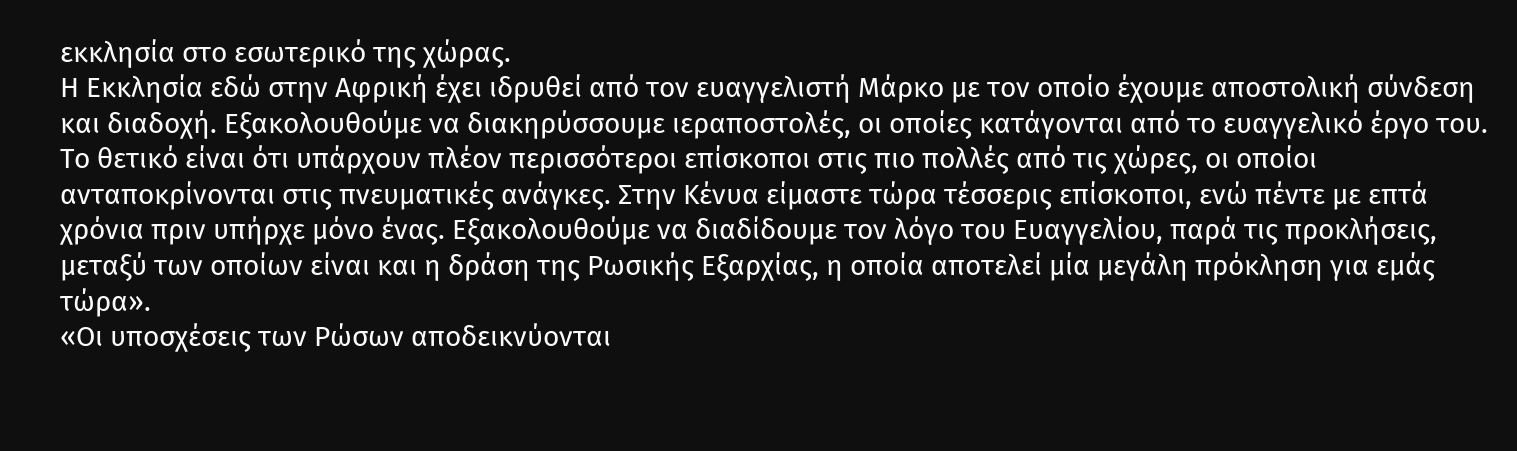εκκλησία στο εσωτερικό της χώρας.
Η Εκκλησία εδώ στην Αφρική έχει ιδρυθεί από τον ευαγγελιστή Μάρκο με τον οποίο έχουμε αποστολική σύνδεση και διαδοχή. Εξακολουθούμε να διακηρύσσουμε ιεραποστολές, οι οποίες κατάγονται από το ευαγγελικό έργο του. Το θετικό είναι ότι υπάρχουν πλέον περισσότεροι επίσκοποι στις πιο πολλές από τις χώρες, οι οποίοι ανταποκρίνονται στις πνευματικές ανάγκες. Στην Κένυα είμαστε τώρα τέσσερις επίσκοποι, ενώ πέντε με επτά χρόνια πριν υπήρχε μόνο ένας. Εξακολουθούμε να διαδίδουμε τον λόγο του Ευαγγελίου, παρά τις προκλήσεις, μεταξύ των οποίων είναι και η δράση της Ρωσικής Εξαρχίας, η οποία αποτελεί μία μεγάλη πρόκληση για εμάς τώρα».
«Οι υποσχέσεις των Ρώσων αποδεικνύονται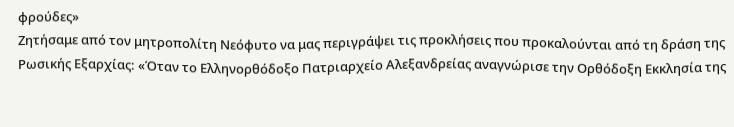φρούδες»
Ζητήσαμε από τον μητροπολίτη Νεόφυτο να μας περιγράψει τις προκλήσεις που προκαλούνται από τη δράση της Ρωσικής Εξαρχίας: «Όταν το Ελληνορθόδοξο Πατριαρχείο Αλεξανδρείας αναγνώρισε την Ορθόδοξη Εκκλησία της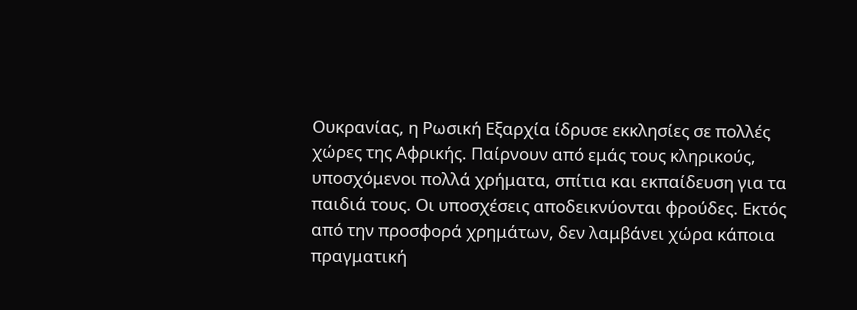Ουκρανίας, η Ρωσική Εξαρχία ίδρυσε εκκλησίες σε πολλές χώρες της Αφρικής. Παίρνουν από εμάς τους κληρικούς, υποσχόμενοι πολλά χρήματα, σπίτια και εκπαίδευση για τα παιδιά τους. Οι υποσχέσεις αποδεικνύονται φρούδες. Εκτός από την προσφορά χρημάτων, δεν λαμβάνει χώρα κάποια πραγματική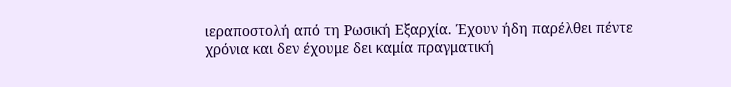ιεραποστολή από τη Ρωσική Εξαρχία. Έχουν ήδη παρέλθει πέντε χρόνια και δεν έχουμε δει καμία πραγματική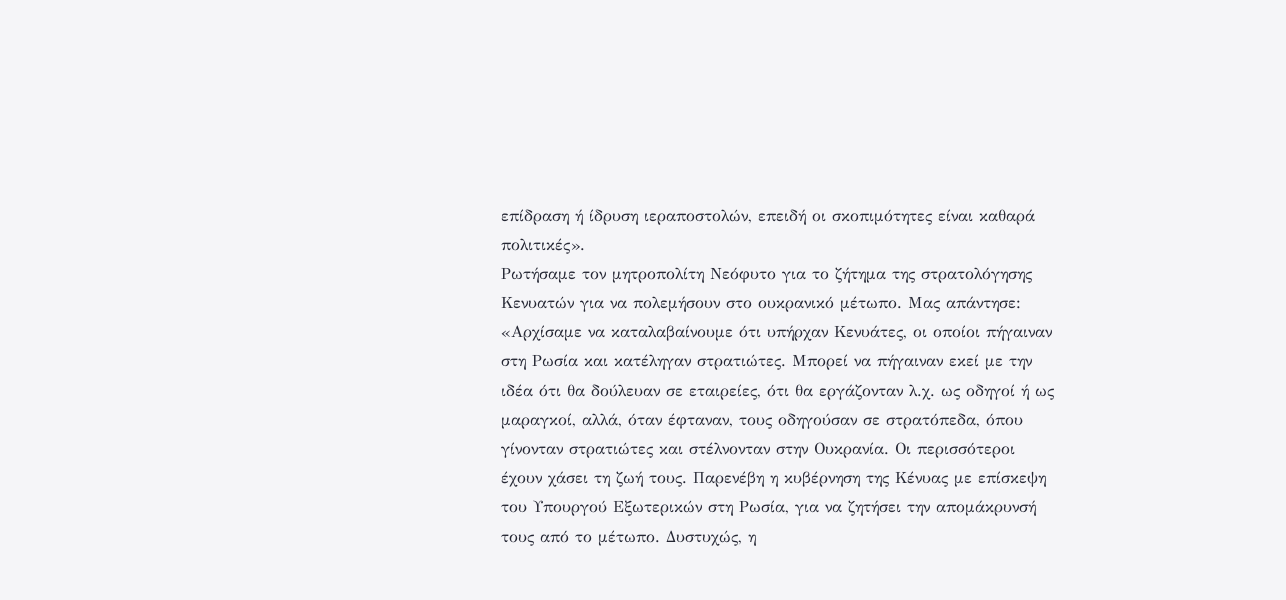επίδραση ή ίδρυση ιεραποστολών, επειδή οι σκοπιμότητες είναι καθαρά πολιτικές».
Ρωτήσαμε τον μητροπολίτη Νεόφυτο για το ζήτημα της στρατολόγησης Κενυατών για να πολεμήσουν στο ουκρανικό μέτωπο. Μας απάντησε: «Αρχίσαμε να καταλαβαίνουμε ότι υπήρχαν Κενυάτες, οι οποίοι πήγαιναν στη Ρωσία και κατέληγαν στρατιώτες. Μπορεί να πήγαιναν εκεί με την ιδέα ότι θα δούλευαν σε εταιρείες, ότι θα εργάζονταν λ.χ. ως οδηγοί ή ως μαραγκοί, αλλά, όταν έφταναν, τους οδηγούσαν σε στρατόπεδα, όπου γίνονταν στρατιώτες και στέλνονταν στην Ουκρανία. Οι περισσότεροι έχουν χάσει τη ζωή τους. Παρενέβη η κυβέρνηση της Κένυας με επίσκεψη του Υπουργού Εξωτερικών στη Ρωσία, για να ζητήσει την απομάκρυνσή τους από το μέτωπο. Δυστυχώς, η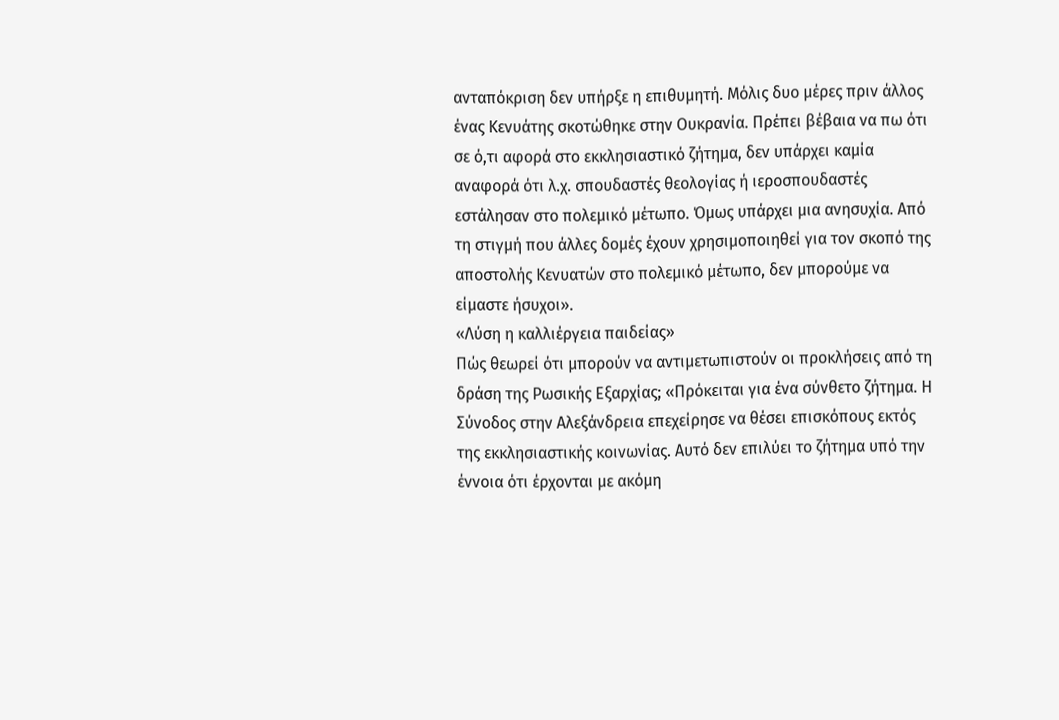ανταπόκριση δεν υπήρξε η επιθυμητή. Μόλις δυο μέρες πριν άλλος ένας Κενυάτης σκοτώθηκε στην Ουκρανία. Πρέπει βέβαια να πω ότι σε ό,τι αφορά στο εκκλησιαστικό ζήτημα, δεν υπάρχει καμία αναφορά ότι λ.χ. σπουδαστές θεολογίας ή ιεροσπουδαστές εστάλησαν στο πολεμικό μέτωπο. Όμως υπάρχει μια ανησυχία. Από τη στιγμή που άλλες δομές έχουν χρησιμοποιηθεί για τον σκοπό της αποστολής Κενυατών στο πολεμικό μέτωπο, δεν μπορούμε να είμαστε ήσυχοι».
«Λύση η καλλιέργεια παιδείας»
Πώς θεωρεί ότι μπορούν να αντιμετωπιστούν οι προκλήσεις από τη δράση της Ρωσικής Εξαρχίας; «Πρόκειται για ένα σύνθετο ζήτημα. Η Σύνοδος στην Αλεξάνδρεια επεχείρησε να θέσει επισκόπους εκτός της εκκλησιαστικής κοινωνίας. Αυτό δεν επιλύει το ζήτημα υπό την έννοια ότι έρχονται με ακόμη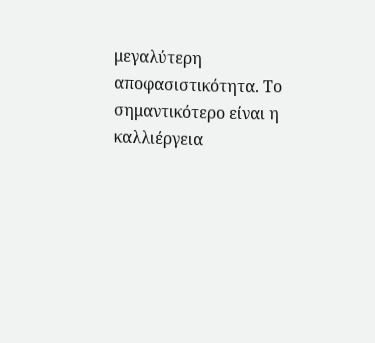μεγαλύτερη αποφασιστικότητα. Το σημαντικότερο είναι η καλλιέργεια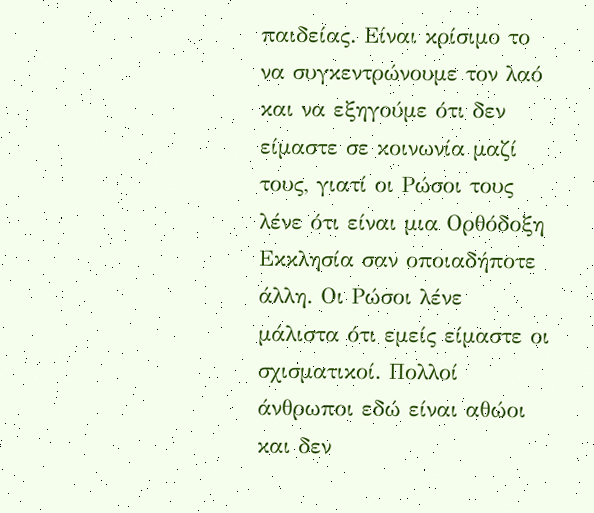παιδείας. Είναι κρίσιμο το να συγκεντρώνουμε τον λαό και να εξηγούμε ότι δεν είμαστε σε κοινωνία μαζί τους, γιατί οι Ρώσοι τους λένε ότι είναι μια Ορθόδοξη Εκκλησία σαν οποιαδήποτε άλλη. Οι Ρώσοι λένε μάλιστα ότι εμείς είμαστε οι σχισματικοί. Πολλοί άνθρωποι εδώ είναι αθώοι και δεν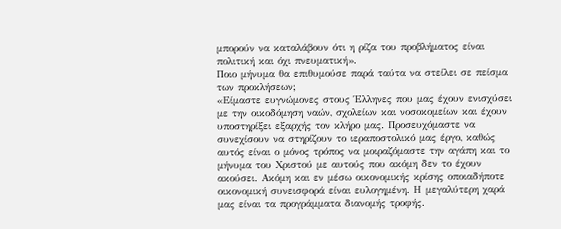μπορούν να καταλάβουν ότι η ρίζα του προβλήματος είναι πολιτική και όχι πνευματική».
Ποιο μήνυμα θα επιθυμούσε παρά ταύτα να στείλει σε πείσμα των προκλήσεων;
«Είμαστε ευγνώμονες στους Έλληνες που μας έχουν ενισχύσει με την οικοδόμηση ναών, σχολείων και νοσοκομείων και έχουν υποστηρίξει εξαρχής τον κλήρο μας. Προσευχόμαστε να συνεχίσουν να στηρίζουν το ιεραποστολικό μας έργο, καθώς αυτός είναι ο μόνος τρόπος να μοιραζόμαστε την αγάπη και το μήνυμα του Χριστού με αυτούς που ακόμη δεν το έχουν ακούσει. Ακόμη και εν μέσω οικονομικής κρίσης οποιαδήποτε οικονομική συνεισφορά είναι ευλογημένη. Η μεγαλύτερη χαρά μας είναι τα προγράμματα διανομής τροφής.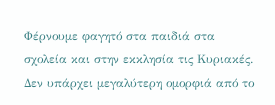Φέρνουμε φαγητό στα παιδιά στα σχολεία και στην εκκλησία τις Κυριακές. Δεν υπάρχει μεγαλύτερη ομορφιά από το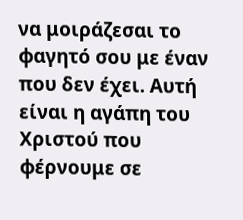να μοιράζεσαι το φαγητό σου με έναν που δεν έχει. Αυτή είναι η αγάπη του Χριστού που φέρνουμε σε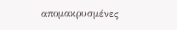απομακρυσμένες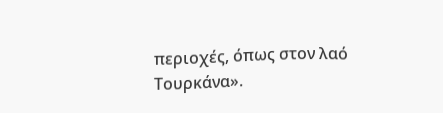περιοχές, όπως στον λαό Τουρκάνα».